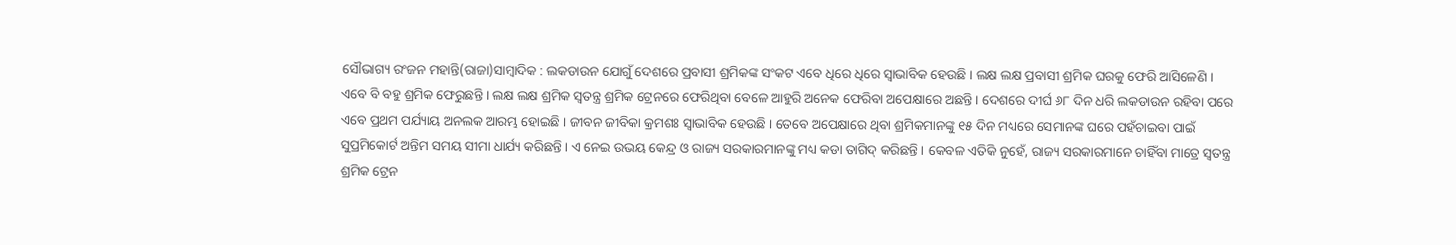ସୌଭାଗ୍ୟ ରଂଜନ ମହାନ୍ତି(ରାଜା)ସାମ୍ବାଦିକ : ଲକଡାଉନ ଯୋଗୁଁ ଦେଶରେ ପ୍ରବାସୀ ଶ୍ରମିକଙ୍କ ସଂକଟ ଏବେ ଧିରେ ଧିରେ ସ୍ୱାଭାବିକ ହେଉଛି । ଲକ୍ଷ ଲକ୍ଷ ପ୍ରବାସୀ ଶ୍ରମିକ ଘରକୁ ଫେରି ଆସିଳେଣି । ଏବେ ବି ବହୁ ଶ୍ରମିକ ଫେରୁଛନ୍ତି । ଲକ୍ଷ ଲକ୍ଷ ଶ୍ରମିକ ସ୍ୱତନ୍ତ୍ର ଶ୍ରମିକ ଟ୍ରେନରେ ଫେରିଥିବା ବେଳେ ଆହୁରି ଅନେକ ଫେରିବା ଅପେକ୍ଷାରେ ଅଛନ୍ତି । ଦେଶରେ ଦୀର୍ଘ ୬୮ ଦିନ ଧରି ଲକଡାଉନ ରହିବା ପରେ ଏବେ ପ୍ରଥମ ପର୍ଯ୍ୟାୟ ଅନଲକ ଆରମ୍ଭ ହୋଇଛି । ଜୀବନ ଜୀବିକା କ୍ରମଶଃ ସ୍ୱାଭାବିକ ହେଉଛି । ତେବେ ଅପେକ୍ଷାରେ ଥିବା ଶ୍ରମିକମାନଙ୍କୁ ୧୫ ଦିନ ମଧ୍ୟରେ ସେମାନଙ୍କ ଘରେ ପହଁଚାଇବା ପାଇଁ ସୁପ୍ରମିକୋର୍ଟ ଅନ୍ତିମ ସମୟ ସୀମା ଧାର୍ଯ୍ୟ କରିଛନ୍ତି । ଏ ନେଇ ଉଭୟ କେନ୍ଦ୍ର ଓ ରାଜ୍ୟ ସରକାରମାନଙ୍କୁ ମଧ୍ୟ କଡା ତାଗିଦ୍ କରିଛନ୍ତି । କେବଳ ଏତିକି ନୁହେଁ, ରାଜ୍ୟ ସରକାରମାନେ ଚାହିଁବା ମାତ୍ରେ ସ୍ୱତନ୍ତ୍ର ଶ୍ରମିକ ଟ୍ରେନ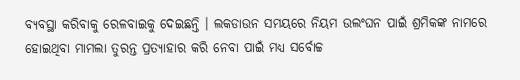ବ୍ୟବସ୍ଥା କରିବାକୁ ରେଳବାଇକୁ ଦେଇଛନ୍ତି । ଲକଡାଉନ ସମୟରେ ନିୟମ ଉଲଂଘନ ପାଇଁ ଶ୍ରମିକଙ୍କ ନାମରେ ହୋଇଥିବା ମାମଲା ତୁରନ୍ତ ପ୍ରତ୍ୟାହାର କରି ନେବା ପାଇଁ ମଧ୍ୟ ସର୍ବୋଚ୍ଚ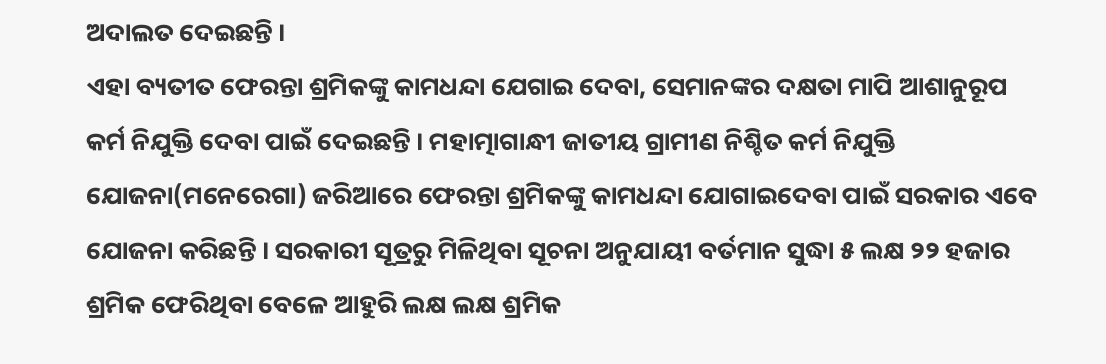ଅଦାଲତ ଦେଇଛନ୍ତି ।
ଏହା ବ୍ୟତୀତ ଫେରନ୍ତା ଶ୍ରମିକଙ୍କୁ କାମଧନ୍ଦା ଯେଗାଇ ଦେବା, ସେମାନଙ୍କର ଦକ୍ଷତା ମାପି ଆଶାନୁରୂପ କର୍ମ ନିଯୁକ୍ତି ଦେବା ପାଇଁ ଦେଇଛନ୍ତି । ମହାତ୍ମାଗାନ୍ଧୀ ଜାତୀୟ ଗ୍ରାମୀଣ ନିଶ୍ଚିତ କର୍ମ ନିଯୁକ୍ତି ଯୋଜନା(ମନେରେଗା) ଜରିଆରେ ଫେରନ୍ତା ଶ୍ରମିକଙ୍କୁ କାମଧନ୍ଦା ଯୋଗାଇଦେବା ପାଇଁ ସରକାର ଏବେ ଯୋଜନା କରିଛନ୍ତି । ସରକାରୀ ସୂତ୍ରରୁ ମିଳିଥିବା ସୂଚନା ଅନୁଯାୟୀ ବର୍ତମାନ ସୁଦ୍ଧା ୫ ଲକ୍ଷ ୨୨ ହଜାର ଶ୍ରମିକ ଫେରିଥିବା ବେଳେ ଆହୁରି ଲକ୍ଷ ଲକ୍ଷ ଶ୍ରମିକ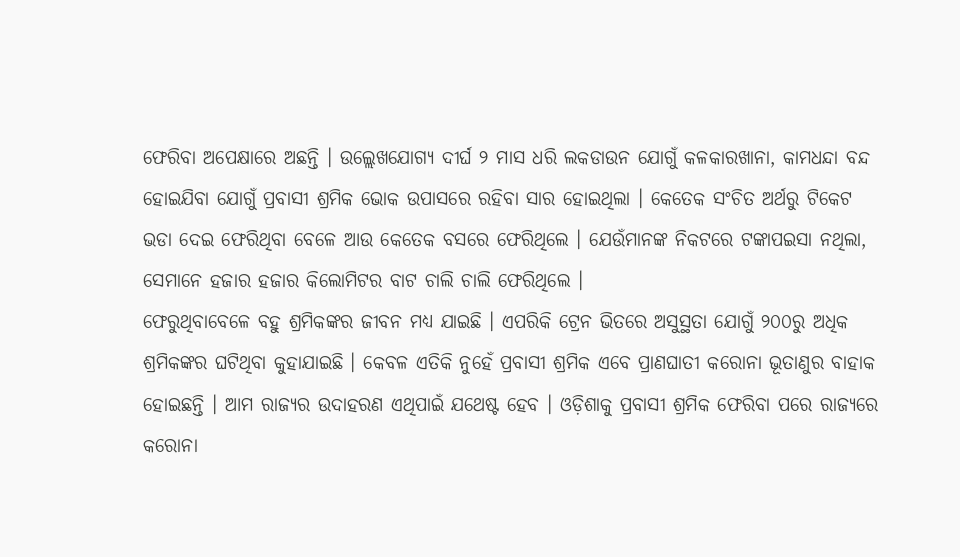ଫେରିବା ଅପେକ୍ଷାରେ ଅଛନ୍ତି । ଉଲ୍ଲେଖଯୋଗ୍ୟ ଦୀର୍ଘ ୨ ମାସ ଧରି ଲକଡାଉନ ଯୋଗୁଁ କଳକାରଖାନା, କାମଧନ୍ଦା ବନ୍ଦ ହୋଇଯିବା ଯୋଗୁଁ ପ୍ରବାସୀ ଶ୍ରମିକ ଭୋକ ଉପାସରେ ରହିବା ସାର ହୋଇଥିଲା । କେତେକ ସଂଚିତ ଅର୍ଥରୁ ଟିକେଟ ଭଡା ଦେଇ ଫେରିଥିବା ବେଳେ ଆଉ କେତେକ ବସରେ ଫେରିଥିଲେ । ଯେଉଁମାନଙ୍କ ନିକଟରେ ଟଙ୍କାପଇସା ନଥିଲା, ସେମାନେ ହଜାର ହଜାର କିଲୋମିଟର ବାଟ ଚାଲି ଚାଲି ଫେରିଥିଲେ ।
ଫେରୁଥିବାବେଳେ ବହୁ ଶ୍ରମିକଙ୍କର ଜୀବନ ମଧ୍ୟ ଯାଇଛି । ଏପରିକି ଟ୍ରେନ ଭିତରେ ଅସୁସ୍ଥତା ଯୋଗୁଁ ୨୦୦ରୁ ଅଧିକ ଶ୍ରମିକଙ୍କର ଘଟିଥିବା କୁହାଯାଇଛି । କେବଳ ଏତିକି ନୁହେଁ ପ୍ରବାସୀ ଶ୍ରମିକ ଏବେ ପ୍ରାଣଘାତୀ କରୋନା ଭୂତାଣୁର ବାହାକ ହୋଇଛନ୍ତି । ଆମ ରାଜ୍ୟର ଉଦାହରଣ ଏଥିପାଇଁ ଯଥେଷ୍ଟ ହେବ । ଓଡ଼ିଶାକୁ ପ୍ରବାସୀ ଶ୍ରମିକ ଫେରିବା ପରେ ରାଜ୍ୟରେ କରୋନା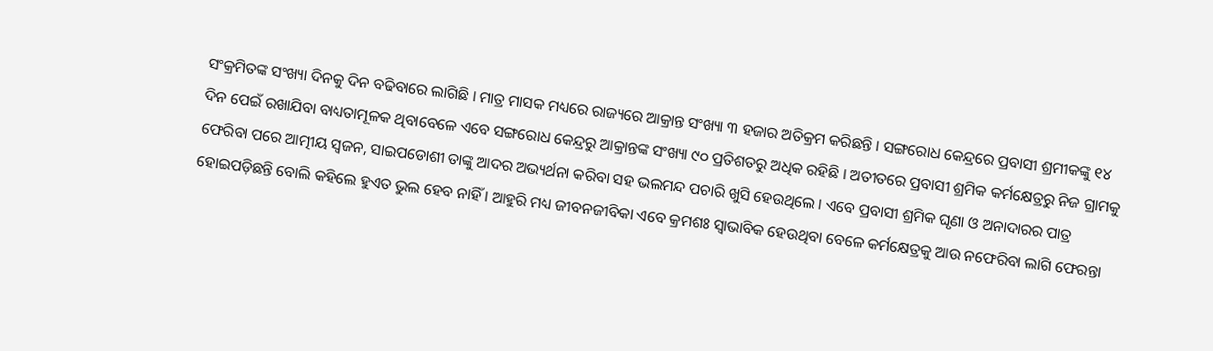ସଂକ୍ରମିତଙ୍କ ସଂଖ୍ୟା ଦିନକୁ ଦିନ ବଢିବାରେ ଲାଗିଛି । ମାତ୍ର ମାସକ ମଧ୍ୟରେ ରାଜ୍ୟରେ ଆକ୍ରାନ୍ତ ସଂଖ୍ୟା ୩ ହଜାର ଅତିକ୍ରମ କରିଛନ୍ତି । ସଙ୍ଗରୋଧ କେନ୍ଦ୍ରରେ ପ୍ରବାସୀ ଶ୍ରମୀକଙ୍କୁ ୧୪ ଦିନ ପେଇଁ ରଖାଯିବା ବାଧ୍ୟତାମୂଳକ ଥିବାବେଳେ ଏବେ ସଙ୍ଗରୋଧ କେନ୍ଦ୍ରରୁ ଆକ୍ରାନ୍ତଙ୍କ ସଂଖ୍ୟା ୯୦ ପ୍ରତିଶତରୁ ଅଧିକ ରହିଛି । ଅତୀତରେ ପ୍ରବାସୀ ଶ୍ରମିକ କର୍ମକ୍ଷେତ୍ରରୁ ନିଜ ଗ୍ରାମକୁ ଫେରିବା ପରେ ଆତ୍ମୀୟ ସ୍ୱଜନ, ସାଇପଡୋଶୀ ତାଙ୍କୁ ଆଦର ଅଭ୍ୟର୍ଥନା କରିବା ସହ ଭଲମନ୍ଦ ପଚାରି ଖୁସି ହେଉଥିଲେ । ଏବେ ପ୍ରବାସୀ ଶ୍ରମିକ ଘୃଣା ଓ ଅନାଦାରର ପାତ୍ର ହୋଇପଡ଼ିଛନ୍ତି ବୋଲି କହିଲେ ହୁଏତ ଭୁଲ ହେବ ନାହିଁ । ଆହୁରି ମଧ୍ୟ ଜୀବନଜୀବିକା ଏବେ କ୍ରମଶଃ ସ୍ୱାଭାବିକ ହେଉଥିବା ବେଳେ କର୍ମକ୍ଷେତ୍ରକୁ ଆଉ ନଫେରିବା ଲାଗି ଫେରନ୍ତା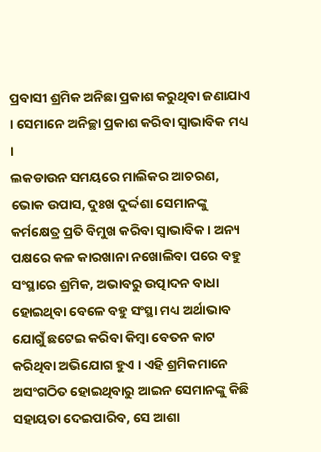ପ୍ରବାସୀ ଶ୍ରମିକ ଅନିଛା ପ୍ରକାଶ କରୁଥିବା ଜଣାଯାଏ । ସେମାନେ ଅନିଚ୍ଛା ପ୍ରକାଶ କରିବା ସ୍ୱାଭାବିକ ମଧ୍ୟ ।
ଲକଡାଉନ ସମୟରେ ମାଲିକର ଆଚରଣ, ଭୋକ ଉପାସ, ଦୁଃଖ ଦୁର୍ଦ୍ଦଶା ସେମାନଙ୍କୁ କର୍ମକ୍ଷେତ୍ର ପ୍ରତି ବିମୁଖ କରିବା ସ୍ୱାଭାବିକ । ଅନ୍ୟ ପକ୍ଷରେ କଳ କାରଖାନା ନଖୋଲିବା ପରେ ବହୁ ସଂସ୍ଥାରେ ଶ୍ରମିକ, ଅଭାବରୁ ଉତ୍ପାଦନ ବାଧା ହୋଇଥିବା ବେଳେ ବହୁ ସଂସ୍ଥା ମଧ୍ୟ ଅର୍ଥାଭାବ ଯୋଗୁଁ ଛଟେଇ କରିବା କିମ୍ବା ବେତନ କାଟ କରିଥିବା ଅଭିଯୋଗ ହୁଏ । ଏହି ଶ୍ରମିକମାନେ ଅସଂଗଠିତ ହୋଇଥିବାରୁ ଆଇନ ସେମାନଙ୍କୁ କିଛି ସହାୟତା ଦେଇପାରିବ, ସେ ଆଶା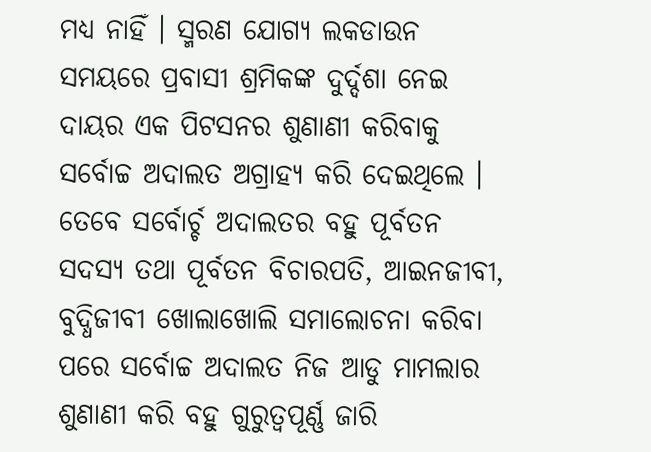ମଧ୍ୟ ନାହିଁ । ସ୍ମରଣ ଯୋଗ୍ୟ ଲକଡାଉନ ସମୟରେ ପ୍ରବାସୀ ଶ୍ରମିକଙ୍କ ଦୁର୍ଦ୍ଦଶା ନେଇ ଦାୟର ଏକ ପିଟସନର ଶୁଣାଣୀ କରିବାକୁ ସର୍ବୋଚ୍ଚ ଅଦାଲତ ଅଗ୍ରାହ୍ୟ କରି ଦେଇଥିଲେ । ତେବେ ସର୍ବୋର୍ଚ୍ଚ ଅଦାଲତର ବହୁ ପୂର୍ବତନ ସଦସ୍ୟ ତଥା ପୂର୍ବତନ ବିଚାରପତି, ଆଇନଜୀବୀ, ବୁଦ୍ଧିଜୀବୀ ଖୋଲାଖୋଲି ସମାଲୋଚନା କରିବା ପରେ ସର୍ବୋଚ୍ଚ ଅଦାଲତ ନିଜ ଆଡୁ ମାମଲାର ଶୁଣାଣୀ କରି ବହୁ ଗୁରୁତ୍ୱପୂର୍ଣ୍ଣ ଜାରି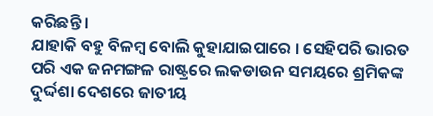କରିଛନ୍ତି ।
ଯାହାକି ବହୁ ବିଳମ୍ବ ବୋଲି କୁହାଯାଇପାରେ । ସେହିପରି ଭାରତ ପରି ଏକ ଜନମଙ୍ଗଳ ରାଷ୍ଟ୍ରରେ ଲକଡାଉନ ସମୟରେ ଶ୍ରମିକଙ୍କ ଦୁର୍ଦ୍ଦଶା ଦେଶରେ ଜାତୀୟ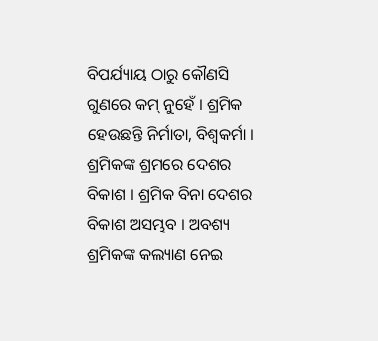ବିପର୍ଯ୍ୟାୟ ଠାରୁ କୌଣସି ଗୁଣରେ କମ୍ ନୁହେଁ । ଶ୍ରମିକ ହେଉଛନ୍ତି ନିର୍ମାତା, ବିଶ୍ୱକର୍ମା । ଶ୍ରମିକଙ୍କ ଶ୍ରମରେ ଦେଶର ବିକାଶ । ଶ୍ରମିକ ବିନା ଦେଶର ବିକାଶ ଅସମ୍ଭବ । ଅବଶ୍ୟ ଶ୍ରମିକଙ୍କ କଲ୍ୟାଣ ନେଇ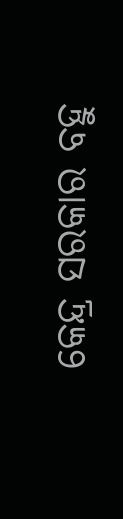କେନ୍ଦ୍ର ସରକାର ବହୁ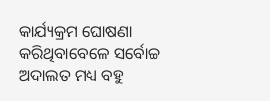କାର୍ଯ୍ୟକ୍ରମ ଘୋଷଣା କରିଥିବାବେଳେ ସର୍ବୋଚ୍ଚ ଅଦାଲତ ମଧ୍ୟ ବହୁ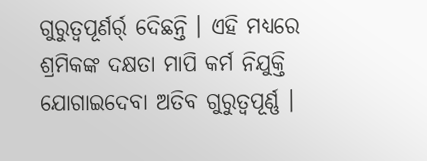ଗୁରୁତ୍ୱପୂର୍ଣର୍ର୍ ଦେିଛନ୍ତି । ଏହି ମଧ୍ୟରେ ଶ୍ରମିକଙ୍କ ଦକ୍ଷତା ମାପି କର୍ମ ନିଯୁକ୍ତି ଯୋଗାଇଦେବା ଅତିବ ଗୁରୁତ୍ୱପୂର୍ଣ୍ଣ ।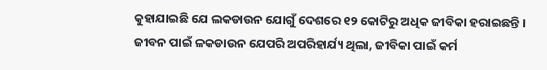କୁହାଯାଇଛି ଯେ ଲକଡାଉନ ଯୋଗୁଁ ଦେଶରେ ୧୨ କୋଟିରୁ ଅଧିକ ଜୀବିକା ହରାଇଛନ୍ତି । ଜୀବନ ପାଇଁ ଳକଡାଉନ ଯେପରି ଅପରିହାର୍ଯ୍ୟ ଥିଲା, ଜୀବିକା ପାଇଁ କର୍ମ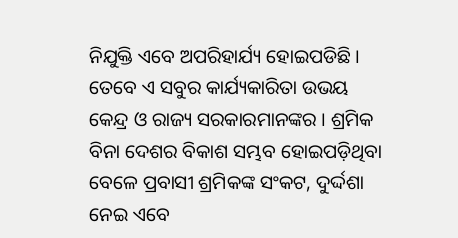ନିଯୁକ୍ତି ଏବେ ଅପରିହାର୍ଯ୍ୟ ହୋଇପଡିଛି । ତେବେ ଏ ସବୁର କାର୍ଯ୍ୟକାରିତା ଉଭୟ କେନ୍ଦ୍ର ଓ ରାଜ୍ୟ ସରକାରମାନଙ୍କର । ଶ୍ରମିକ ବିନା ଦେଶର ବିକାଶ ସମ୍ଭବ ହୋଇପଡ଼ିଥିବା ବେଳେ ପ୍ରବାସୀ ଶ୍ରମିକଙ୍କ ସଂକଟ, ଦୁର୍ଦ୍ଦଶା ନେଇ ଏବେ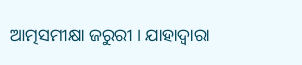ଆତ୍ମସମୀକ୍ଷା ଜରୁରୀ । ଯାହାଦ୍ୱାରା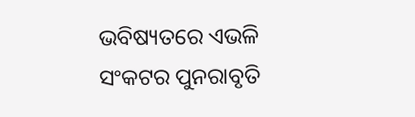ଭବିଷ୍ୟତରେ ଏଭଳି ସଂକଟର ପୁନରାବୃତି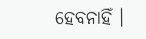ହେବନାହିଁ ।